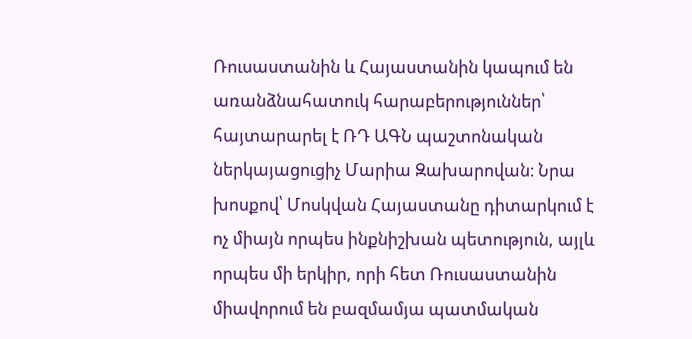Ռուսաստանին և Հայաստանին կապում են առանձնահատուկ հարաբերություններ՝ հայտարարել է ՌԴ ԱԳՆ պաշտոնական ներկայացուցիչ Մարիա Զախարովան։ Նրա խոսքով՝ Մոսկվան Հայաստանը դիտարկում է ոչ միայն որպես ինքնիշխան պետություն, այլև որպես մի երկիր, որի հետ Ռուսաստանին միավորում են բազմամյա պատմական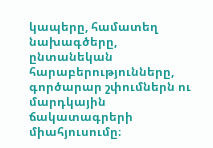կապերը, համատեղ նախագծերը, ընտանեկան հարաբերությունները, գործարար շփումներն ու մարդկային ճակատագրերի միահյուսումը։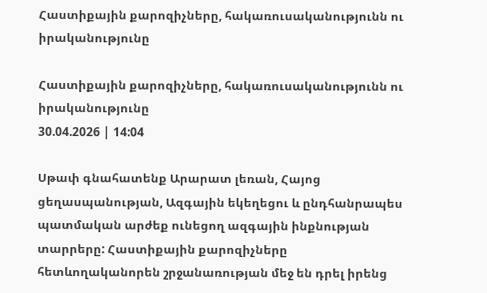Հաստիքային քարոզիչները, հակառուսականությունն ու իրականությունը

Հաստիքային քարոզիչները, հակառուսականությունն ու իրականությունը
30.04.2026 | 14:04

Սթափ գնահատենք Արարատ լեռան, Հայոց ցեղասպանության, Ազգային եկեղեցու և ընդհանրապես պատմական արժեք ունեցող ազգային ինքնության տարրերը: Հաստիքային քարոզիչները հետևողականորեն շրջանառության մեջ են դրել իրենց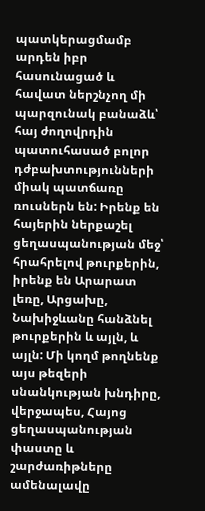պատկերացմամբ արդեն իբր հասունացած և հավատ ներշնչող մի պարզունակ բանաձև՝ հայ ժողովրդին պատուհասած բոլոր դժբախտությունների միակ պատճառը ռուսներն են: Իրենք են հայերին ներքաշել ցեղասպանության մեջ՝ հրահրելով թուրքերին, իրենք են Արարատ լեռը, Արցախը, Նախիջևանը հանձնել թուրքերին և այլն, և այլն: Մի կողմ թողնենք այս թեզերի սնանկության խնդիրը, վերջապես, Հայոց ցեղասպանության փաստը և շարժառիթները ամենալավը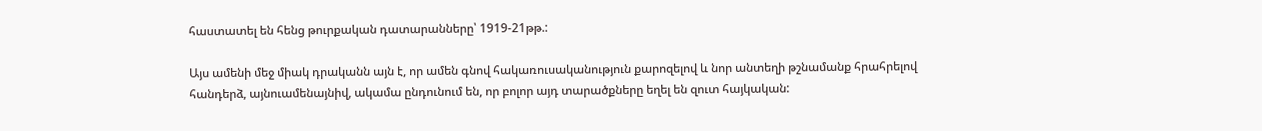հաստատել են հենց թուրքական դատարանները՝ 1919-21թթ.:

Այս ամենի մեջ միակ դրականն այն է, որ ամեն գնով հակառուսականություն քարոզելով և նոր անտեղի թշնամանք հրահրելով հանդերձ, այնուամենայնիվ, ակամա ընդունում են, որ բոլոր այդ տարածքները եղել են զուտ հայկական: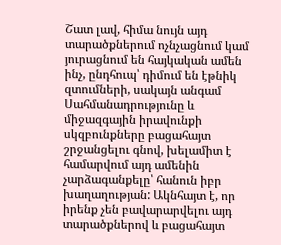Շատ լավ, հիմա նույն այդ տարածքներում ոչնչացնում կամ յուրացնում են հայկական ամեն ինչ, ընդհուպ՝ դիմում են էթնիկ զտումների, սակայն անգամ Սահմանադրությունը և միջազգային իրավունքի սկզբունքները բացահայտ շրջանցելու գնով, խելամիտ է համարվում այդ ամենին չարձագանքելը՝ հանուն իբր խաղաղության: Ակնհայտ է, որ իրենք չեն բավարարվելու այդ տարածքներով և բացահայտ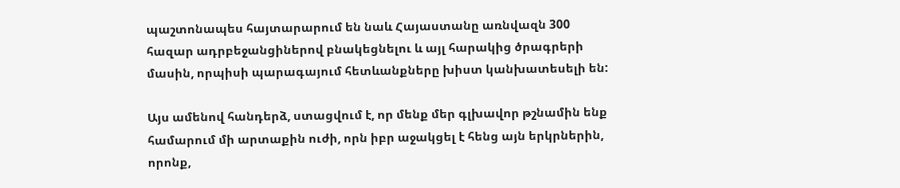պաշտոնապես հայտարարում են նաև Հայաստանը առնվազն 300 հազար ադրբեջանցիներով բնակեցնելու և այլ հարակից ծրագրերի մասին, որպիսի պարագայում հետևանքները խիստ կանխատեսելի են:

Այս ամենով հանդերձ, ստացվում է, որ մենք մեր գլխավոր թշնամին ենք համարում մի արտաքին ուժի, որն իբր աջակցել է հենց այն երկրներին, որոնք,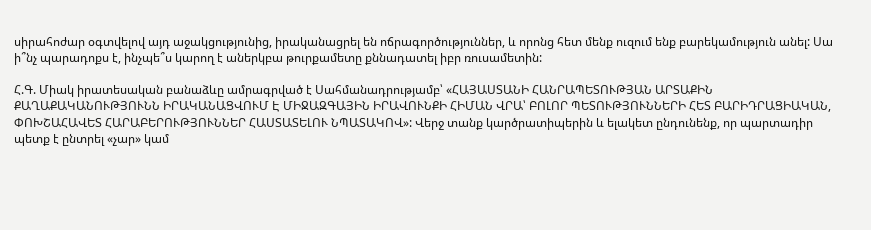սիրահոժար օգտվելով այդ աջակցությունից, իրականացրել են ոճրագործություններ, և որոնց հետ մենք ուզում ենք բարեկամություն անել: Սա ի՞նչ պարադոքս է, ինչպե՞ս կարող է աներկբա թուրքամետը քննադատել իբր ռուսամետին:

Հ.Գ. Միակ իրատեսական բանաձևը ամրագրված է Սահմանադրությամբ՝ «ՀԱՅԱՍՏԱՆԻ ՀԱՆՐԱՊԵՏՈՒԹՅԱՆ ԱՐՏԱՔԻՆ ՔԱՂԱՔԱԿԱՆՈՒԹՅՈՒՆՆ ԻՐԱԿԱՆԱՑՎՈՒՄ Է ՄԻՋԱԶԳԱՅԻՆ ԻՐԱՎՈՒՆՔԻ ՀԻՄԱՆ ՎՐԱ՝ ԲՈԼՈՐ ՊԵՏՈՒԹՅՈՒՆՆԵՐԻ ՀԵՏ ԲԱՐԻԴՐԱՑԻԱԿԱՆ, ՓՈԽՇԱՀԱՎԵՏ ՀԱՐԱԲԵՐՈՒԹՅՈՒՆՆԵՐ ՀԱՍՏԱՏԵԼՈՒ ՆՊԱՏԱԿՈՎ»: Վերջ տանք կարծրատիպերին և ելակետ ընդունենք, որ պարտադիր պետք է ընտրել «չար» կամ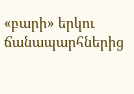«բարի» երկու ճանապարհներից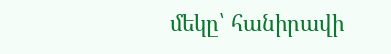մեկը՝ հանիրավի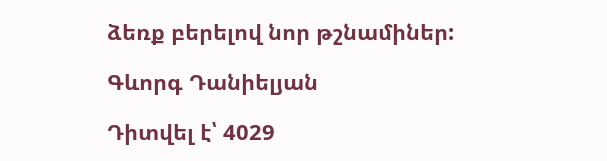ձեռք բերելով նոր թշնամիներ:

Գևորգ Դանիելյան

Դիտվել է՝ 4029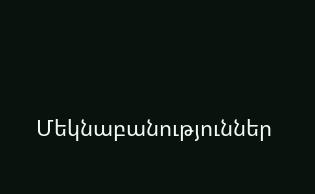Մեկնաբանություններ